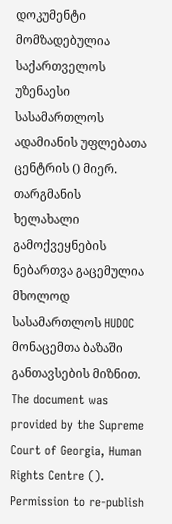დოკუმენტი მომზადებულია საქართველოს უზენაესი სასამართლოს ადამიანის უფლებათა ცენტრის () მიერ. თარგმანის ხელახალი გამოქვეყნების ნებართვა გაცემულია მხოლოდ სასამართლოს HUDOC მონაცემთა ბაზაში განთავსების მიზნით.
The document was provided by the Supreme Court of Georgia, Human Rights Centre (). Permission to re-publish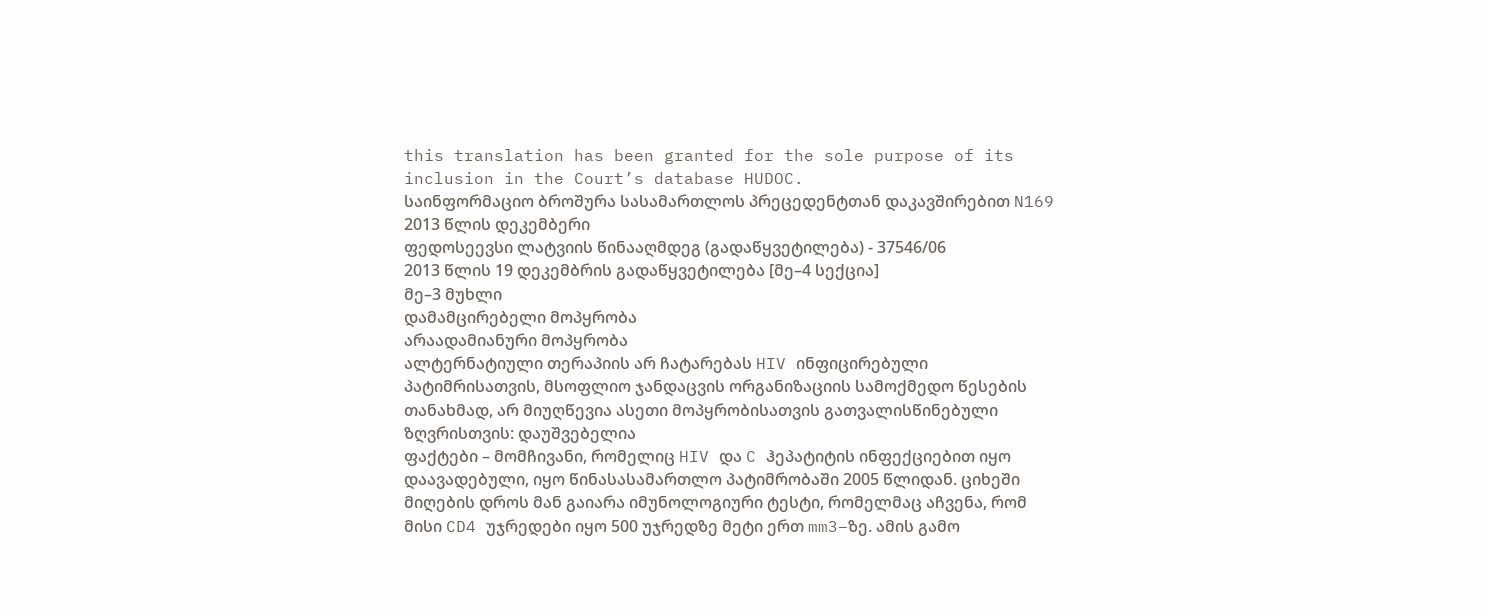this translation has been granted for the sole purpose of its inclusion in the Court’s database HUDOC.
საინფორმაციო ბროშურა სასამართლოს პრეცედენტთან დაკავშირებით N169
2013 წლის დეკემბერი
ფედოსეევსი ლატვიის წინააღმდეგ (გადაწყვეტილება) - 37546/06
2013 წლის 19 დეკემბრის გადაწყვეტილება [მე–4 სექცია]
მე–3 მუხლი
დამამცირებელი მოპყრობა
არაადამიანური მოპყრობა
ალტერნატიული თერაპიის არ ჩატარებას HIV ინფიცირებული პატიმრისათვის, მსოფლიო ჯანდაცვის ორგანიზაციის სამოქმედო წესების თანახმად, არ მიუღწევია ასეთი მოპყრობისათვის გათვალისწინებული ზღვრისთვის: დაუშვებელია
ფაქტები – მომჩივანი, რომელიც HIV და C ჰეპატიტის ინფექციებით იყო დაავადებული, იყო წინასასამართლო პატიმრობაში 2005 წლიდან. ციხეში მიღების დროს მან გაიარა იმუნოლოგიური ტესტი, რომელმაც აჩვენა, რომ მისი CD4 უჯრედები იყო 500 უჯრედზე მეტი ერთ mm3–ზე. ამის გამო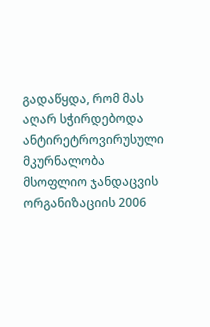გადაწყდა, რომ მას აღარ სჭირდებოდა ანტირეტროვირუსული მკურნალობა მსოფლიო ჯანდაცვის ორგანიზაციის 2006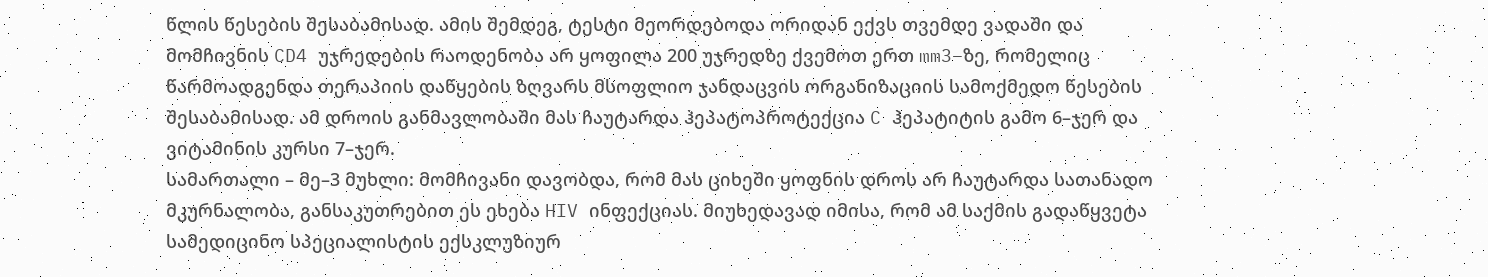წლის წესების შესაბამისად. ამის შემდეგ, ტესტი მეორდებოდა ორიდან ექვს თვემდე ვადაში და მომჩივნის CD4 უჯრედების რაოდენობა არ ყოფილა 200 უჯრედზე ქვემოთ ერთ mm3–ზე, რომელიც წარმოადგენდა თერაპიის დაწყების ზღვარს მსოფლიო ჯანდაცვის ორგანიზაციის სამოქმედო წესების შესაბამისად. ამ დროის განმავლობაში მას ჩაუტარდა ჰეპატოპროტექცია C ჰეპატიტის გამო 6–ჯერ და ვიტამინის კურსი 7–ჯერ.
სამართალი – მე–3 მუხლი: მომჩივანი დავობდა, რომ მას ციხეში ყოფნის დროს არ ჩაუტარდა სათანადო მკურნალობა, განსაკუთრებით ეს ეხება HIV ინფექციას. მიუხედავად იმისა, რომ ამ საქმის გადაწყვეტა სამედიცინო სპეციალისტის ექსკლუზიურ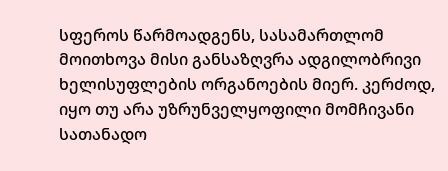სფეროს წარმოადგენს, სასამართლომ მოითხოვა მისი განსაზღვრა ადგილობრივი ხელისუფლების ორგანოების მიერ. კერძოდ, იყო თუ არა უზრუნველყოფილი მომჩივანი სათანადო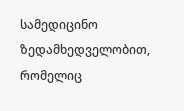სამედიცინო ზედამხედველობით, რომელიც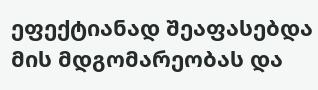ეფექტიანად შეაფასებდა მის მდგომარეობას და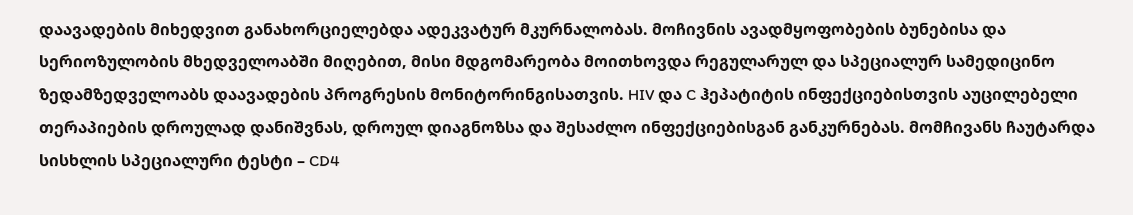დაავადების მიხედვით განახორციელებდა ადეკვატურ მკურნალობას. მოჩივნის ავადმყოფობების ბუნებისა და სერიოზულობის მხედველოაბში მიღებით, მისი მდგომარეობა მოითხოვდა რეგულარულ და სპეციალურ სამედიცინო ზედამზედველოაბს დაავადების პროგრესის მონიტორინგისათვის. HIV და C ჰეპატიტის ინფექციებისთვის აუცილებელი თერაპიების დროულად დანიშვნას, დროულ დიაგნოზსა და შესაძლო ინფექციებისგან განკურნებას. მომჩივანს ჩაუტარდა სისხლის სპეციალური ტესტი – CD4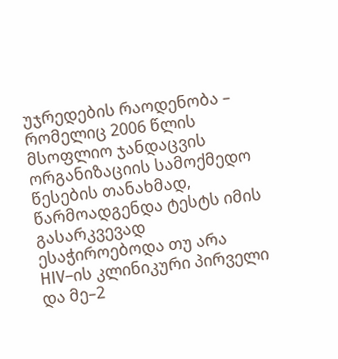უჯრედების რაოდენობა – რომელიც 2006 წლის მსოფლიო ჯანდაცვის ორგანიზაციის სამოქმედო წესების თანახმად, წარმოადგენდა ტესტს იმის გასარკვევად ესაჭიროებოდა თუ არა HIV–ის კლინიკური პირველი და მე–2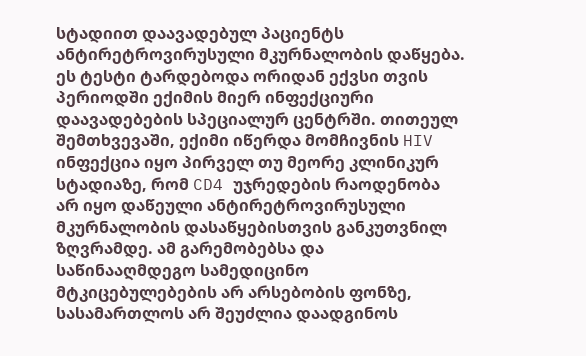სტადიით დაავადებულ პაციენტს ანტირეტროვირუსული მკურნალობის დაწყება. ეს ტესტი ტარდებოდა ორიდან ექვსი თვის პერიოდში ექიმის მიერ ინფექციური დაავადებების სპეციალურ ცენტრში. თითეულ შემთხვევაში, ექიმი იწერდა მომჩივნის HIV ინფექცია იყო პირველ თუ მეორე კლინიკურ სტადიაზე, რომ CD4 უჯრედების რაოდენობა არ იყო დაწეული ანტირეტროვირუსული მკურნალობის დასაწყებისთვის განკუთვნილ ზღვრამდე. ამ გარემობებსა და საწინააღმდეგო სამედიცინო მტკიცებულებების არ არსებობის ფონზე, სასამართლოს არ შეუძლია დაადგინოს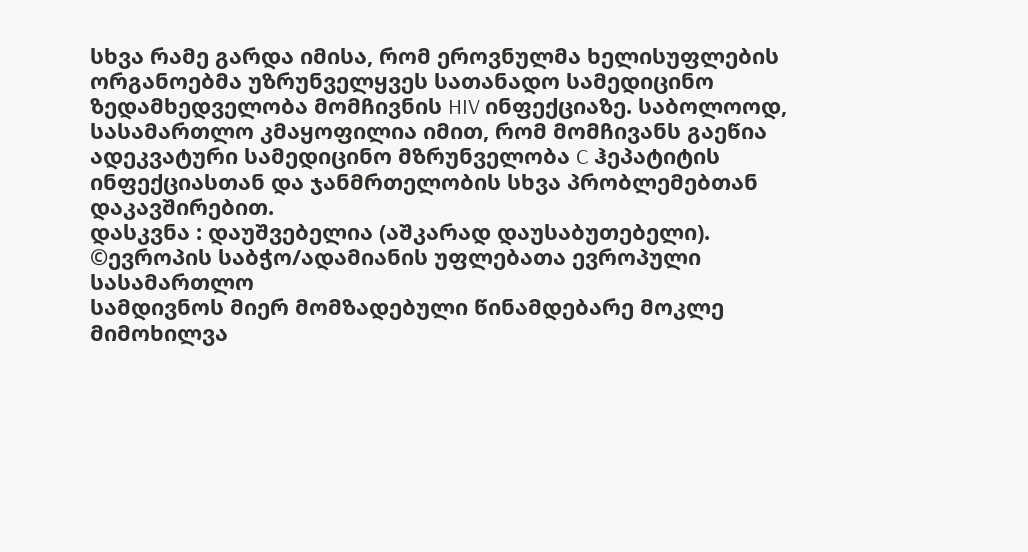სხვა რამე გარდა იმისა, რომ ეროვნულმა ხელისუფლების ორგანოებმა უზრუნველყვეს სათანადო სამედიცინო ზედამხედველობა მომჩივნის HIV ინფექციაზე. საბოლოოდ, სასამართლო კმაყოფილია იმით, რომ მომჩივანს გაეწია ადეკვატური სამედიცინო მზრუნველობა C ჰეპატიტის ინფექციასთან და ჯანმრთელობის სხვა პრობლემებთან დაკავშირებით.
დასკვნა : დაუშვებელია (აშკარად დაუსაბუთებელი).
©ევროპის საბჭო/ადამიანის უფლებათა ევროპული სასამართლო
სამდივნოს მიერ მომზადებული წინამდებარე მოკლე მიმოხილვა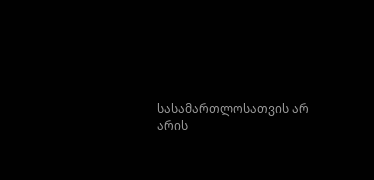სასამართლოსათვის არ არის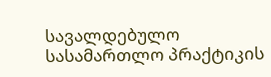სავალდებულო
სასამართლო პრაქტიკის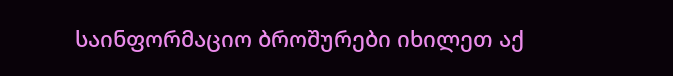საინფორმაციო ბროშურები იხილეთ აქ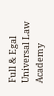Full & Egal Universal Law Academy